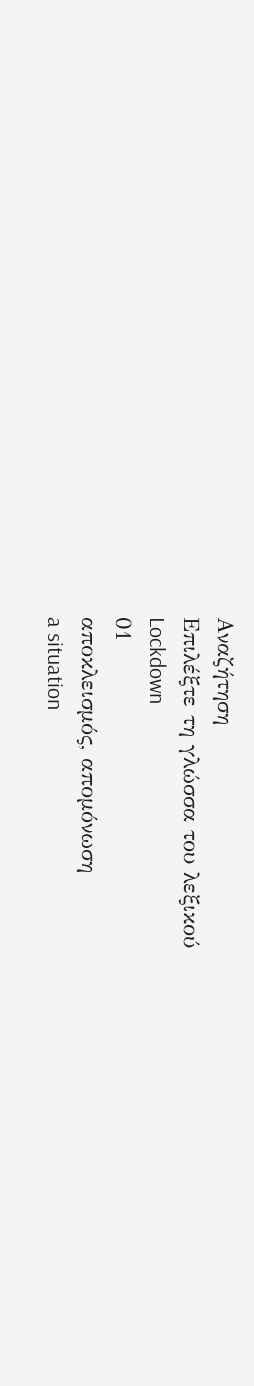Αναζήτηση
Επιλέξτε τη γλώσσα του λεξικού
Lockdown
01
αποκλεισμός, απομόνωση
a situation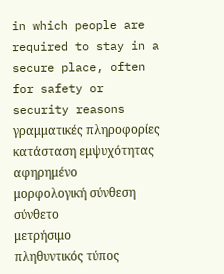in which people are required to stay in a secure place, often for safety or security reasons
γραμματικές πληροφορίες
κατάσταση εμψυχότητας
αφηρημένο
μορφολογική σύνθεση
σύνθετο
μετρήσιμο
πληθυντικός τύπος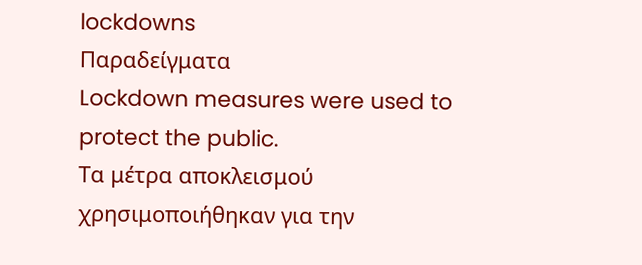lockdowns
Παραδείγματα
Lockdown measures were used to protect the public.
Τα μέτρα αποκλεισμού χρησιμοποιήθηκαν για την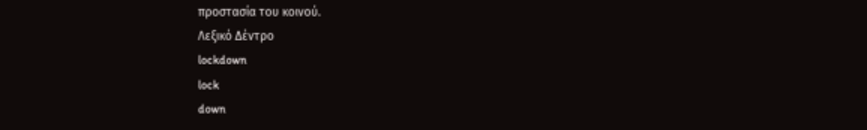προστασία του κοινού.
Λεξικό Δέντρο
lockdown
lock
down